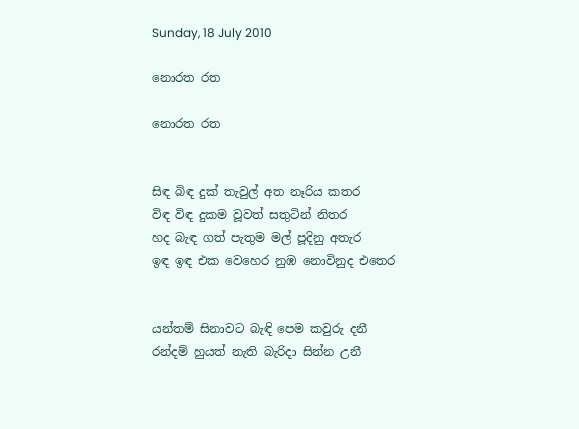Sunday, 18 July 2010

නොරත රත

නොරත රත


සිඳ බිඳ දුක් තැවුල් අත නෑරිය කතර
විඳ විඳ දුකම වූවත් සතුටින් නිතර
හද බැඳ ගත් පැතුම මල් පූදිනු අතැර
ඉඳ ඉඳ එක වෙහෙර නුඹ නොවිනුද එතෙර


යන්තම් සිනාවට බැඳි පෙම කවුරු දනී
රන්දම් හුයත් නැති බැරිදා සින්න උනී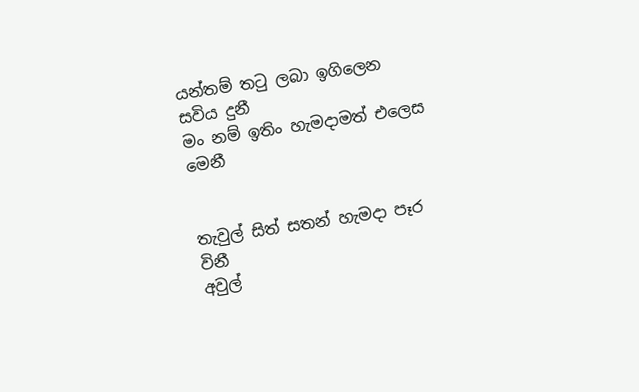යන්තම් ත‍ටු ලබා ඉගිලෙන සවිය දුනී
මං නම් ඉතිං හැමදාමත් එලෙස මෙනී


තැවුල් සිත් සතන් හැමදා පෑර විනී
අවුල්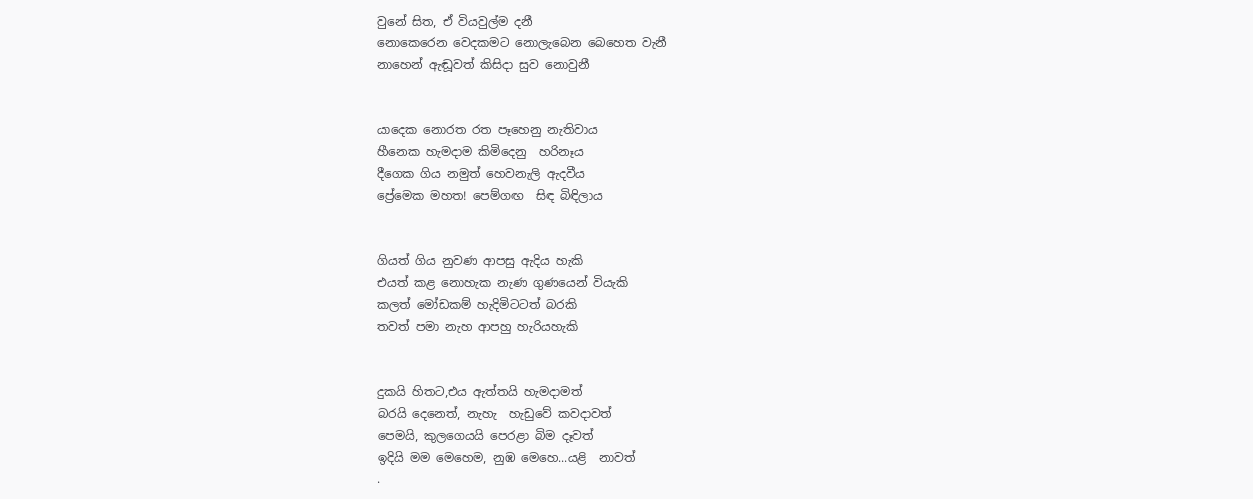වුනේ සිත, ඒ වියවුල්ම දනී
නොකෙරෙන වෙදකමට නොලැබෙන බෙහෙත වැනී
නාහෙන් ඇඬූවත් කිසිදා සුව නොවුනී


යාදෙක නොරත රත පෑහෙනු නැතිවාය
හීනෙක හැමදාම කිමිදෙනු  හරිනෑය
දීගෙක ගිය නමුත් හෙවනැලි ඇදවීය
ප්‍රේමෙක මහත! පෙම්ගඟ  සිඳ බිඳිලාය


ගියත් ගිය නුවණ ආපසු ඇදිය හැකි
එයත් කළ නොහැක නැණ ගුණයෙන් වියැකි
කලත් මෝඩකම් හැදිමිටටත් බරකි
තවත් පමා නැහ ආපහු හැරියහැකි


දුකයි හිතට,එය ඇත්තයි හැමදාමත්
බරයි දෙනෙත්, නැහැ  හැඩුවේ කවදාවත්
පෙමයි, කුලගෙයයි පෙරළා බිම දෑවත්
ඉදියි මම මෙහෙම, නුඹ මෙහෙ...යළි  නාවත්
.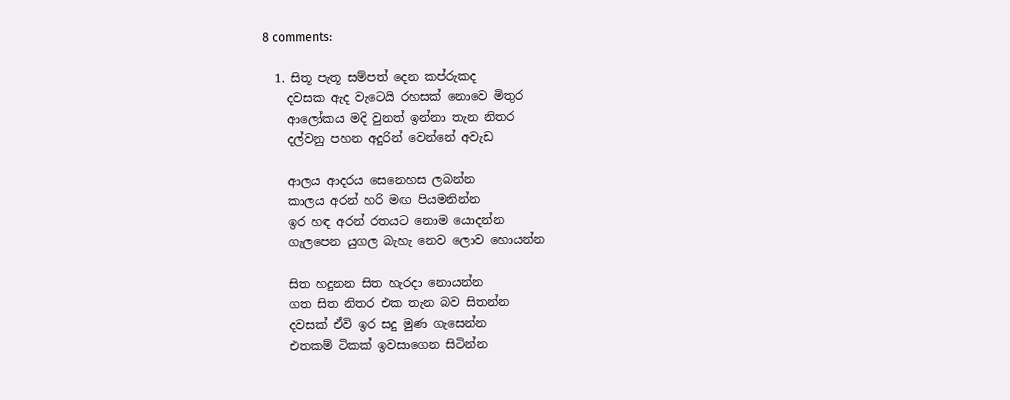8 comments:

  1. සිතූ පැතූ සම්පත් දෙන කප්රුකද
    දවසක ඇද වැටෙයි රහසක් නොවෙ මිතුර
    ආලෝකය මදි වුනත් ඉන්නා තැන නිතර
    දල්වනු පහන අදුරින් වෙන්නේ අවැඩ

    ආලය ආදරය සෙනෙහස ලබන්න
    කාලය අරන් හරි මඟ පියමනින්න
    ඉර හඳ අරන් රතයට නොම යොදන්න
    ගැලපෙන යුගල බැහැ නෙව ලොව හොයන්න

    සිත හදුනන සිත හැරදා නොයන්න
    ගත සිත නිතර එක තැන බව සිතන්න
    දවසක් ඒවි ඉර සදු මුණ ගැසෙන්න
    එතකම් ටිකක් ඉවසාගෙන සිටින්න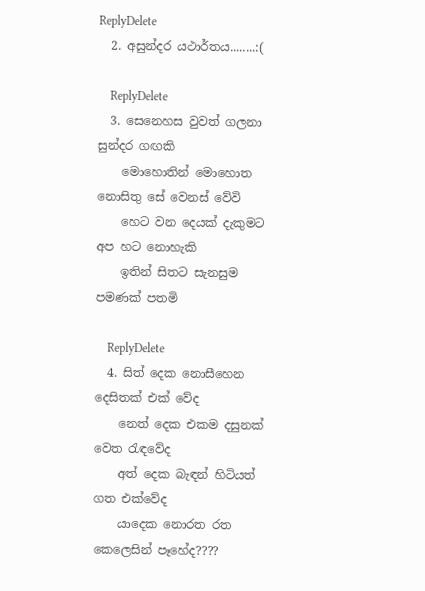ReplyDelete
  2. අසුන්දර යථාර්තය........:(

    ReplyDelete
  3. සෙනෙහස වුවත් ගලනා සුන්දර ගඟකි
    මොහොතින් මොහොත නොසිතු සේ වෙනස් වේවි
    හෙට වන දෙයක් දැකුමට අප හට නොහැකි
    ඉතින් සිතට සැනසුම පමණක් පතමි

    ReplyDelete
  4. සිත් දෙක නොසීහෙන දෙසිතක් එක් වේද
    නෙත් දෙක එකම දසුනක් වෙත රැඳවේද
    අත් දෙක බැඳන් හිටියත් ගත එක්වේද
    යාදෙක නොරත රත කෙලෙසින් පෑහේද????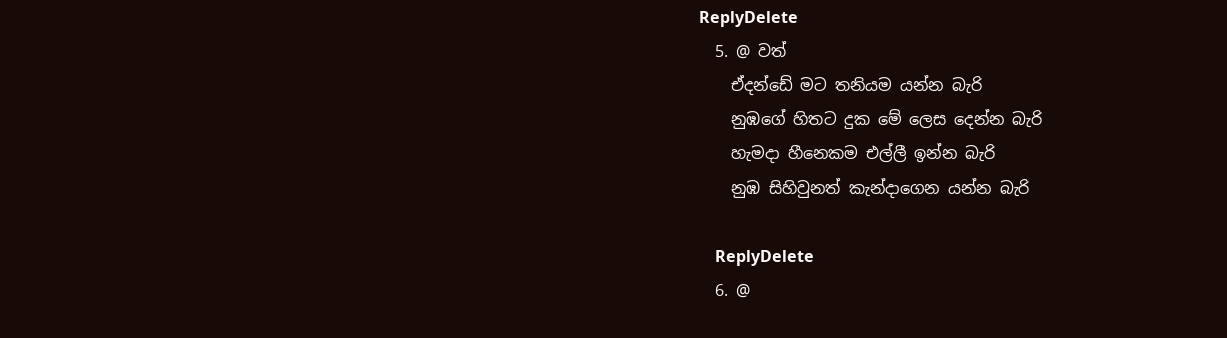ReplyDelete
  5. @ වත්
    ඒදන්ඩේ මට තනියම යන්න බැරි
    නුඹගේ හිතට දුක මේ ලෙස දෙන්න බැරි
    හැමදා හීනෙකම එල්ලී ඉන්න බැරි
    නුඹ සිහිවුනත් කැන්දාගෙන යන්න බැරි

    ReplyDelete
  6. @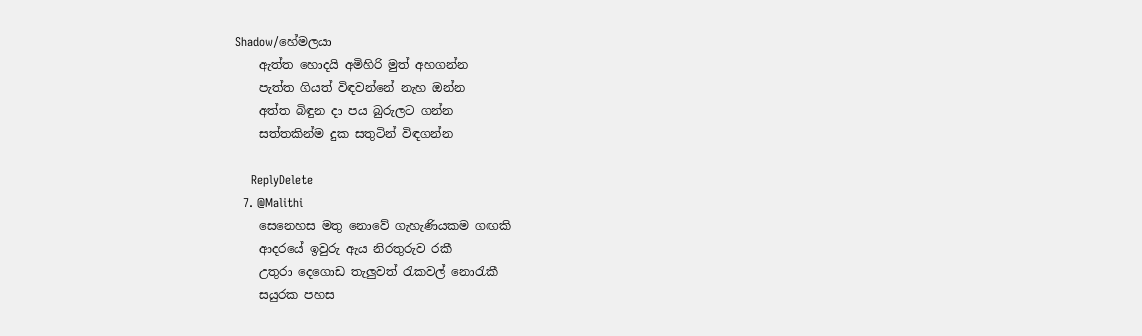Shadow/හේමලයා
    ඇත්ත හොදයි අමිහිරි මුත් අහගන්න
    පැත්ත ගියත් විඳවන්නේ නැහ ඔන්න
    අත්ත බිඳුන දා පය බුරුලට ගන්න
    සත්තකින්ම දුක සතුටින් විඳගන්න

    ReplyDelete
  7. @Malithi
    සෙනෙහස මතු නොවේ ගැහැණියකම ගඟකි
    ආදරයේ ඉවුරු ඇය නිරතුරුව රකී
    උතුරා දෙගොඩ තැලුවත් ‍රැකවල් නො‍රැකී
    සයුරක පහස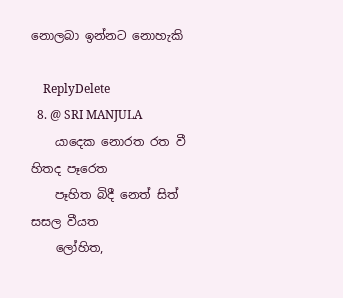නොලබා ඉන්නට නොහැකි

    ReplyDelete
  8. @ SRI MANJULA
    යාදෙක නොරත රත වී හිතද පෑරෙත
    පෑහිත බිදී නෙත් සිත් සසල වීයත
    ලෝහිත,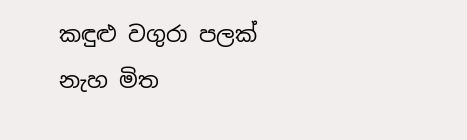කඳුළු වගුරා පලක් නැහ මිත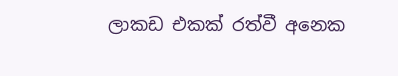ලාකඩ එකක් රත්වී අනෙක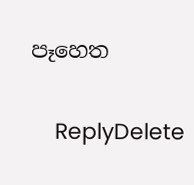පෑහෙත

    ReplyDelete